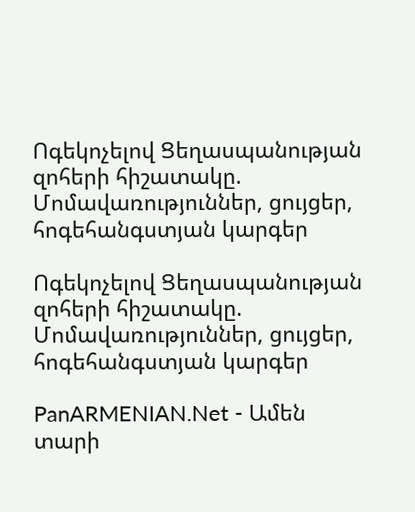Ոգեկոչելով Ցեղասպանության զոհերի հիշատակը. Մոմավառություններ, ցույցեր, հոգեհանգստյան կարգեր

Ոգեկոչելով Ցեղասպանության զոհերի հիշատակը. Մոմավառություններ, ցույցեր, հոգեհանգստյան կարգեր

PanARMENIAN.Net - Ամեն տարի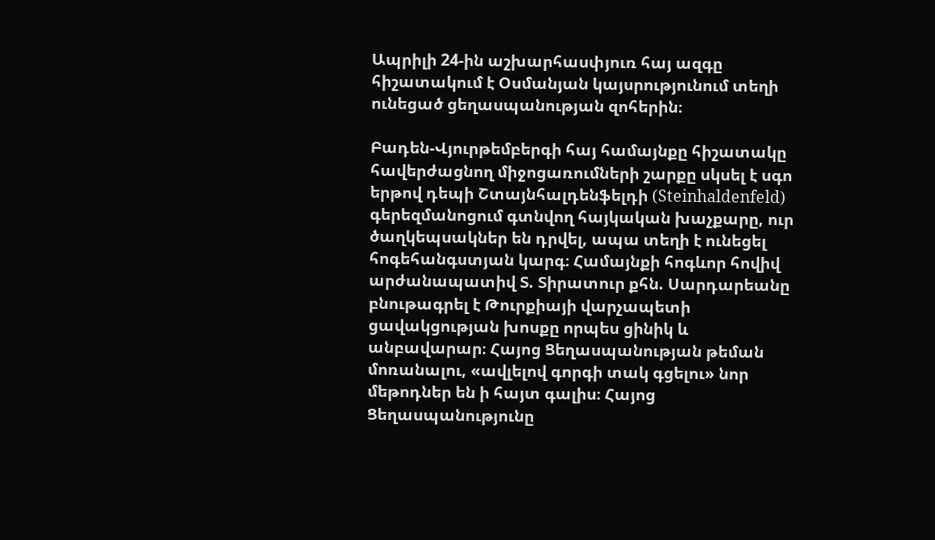Ապրիլի 24-ին աշխարհասփյուռ հայ ազգը հիշատակում է Օսմանյան կայսրությունում տեղի ունեցած ցեղասպանության զոհերին։

Բադեն-Վյուրթեմբերգի հայ համայնքը հիշատակը հավերժացնող միջոցառումների շարքը սկսել է սգո երթով դեպի Շտայնհալդենֆելդի (Steinhaldenfeld) գերեզմանոցում գտնվող հայկական խաչքարը, ուր ծաղկեպսակներ են դրվել, ապա տեղի է ունեցել հոգեհանգստյան կարգ։ Համայնքի հոգևոր հովիվ արժանապատիվ Տ. Տիրատուր քհն. Սարդարեանը բնութագրել է Թուրքիայի վարչապետի ցավակցության խոսքը որպես ցինիկ և անբավարար։ Հայոց Ցեղասպանության թեման մոռանալու, «ավլելով գորգի տակ գցելու» նոր մեթոդներ են ի հայտ գալիս։ Հայոց Ցեղասպանությունը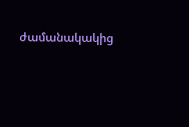ժամանակակից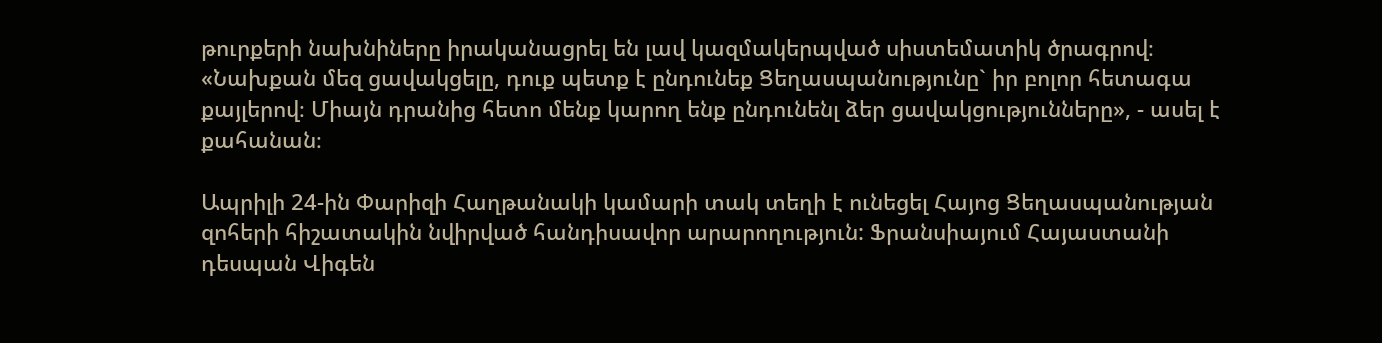թուրքերի նախնիները իրականացրել են լավ կազմակերպված սիստեմատիկ ծրագրով։ «Նախքան մեզ ցավակցելը, դուք պետք է ընդունեք Ցեղասպանությունը` իր բոլոր հետագա քայլերով։ Միայն դրանից հետո մենք կարող ենք ընդունենլ ձեր ցավակցությունները», - ասել է քահանան։

Ապրիլի 24-ին Փարիզի Հաղթանակի կամարի տակ տեղի է ունեցել Հայոց Ցեղասպանության զոհերի հիշատակին նվիրված հանդիսավոր արարողություն: Ֆրանսիայում Հայաստանի դեսպան Վիգեն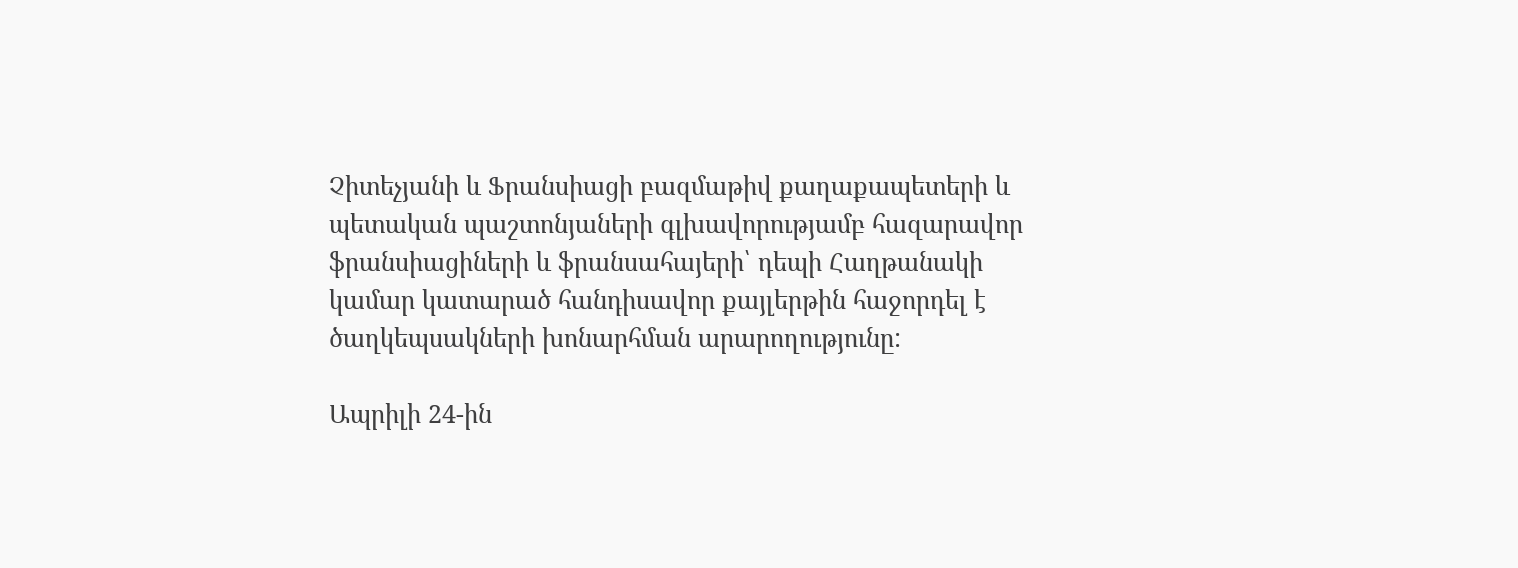Չիտեչյանի և Ֆրանսիացի բազմաթիվ քաղաքապետերի և պետական պաշտոնյաների գլխավորությամբ հազարավոր ֆրանսիացիների և ֆրանսահայերի՝ դեպի Հաղթանակի կամար կատարած հանդիսավոր քայլերթին հաջորդել է ծաղկեպսակների խոնարհման արարողությունը:

Ապրիլի 24-ին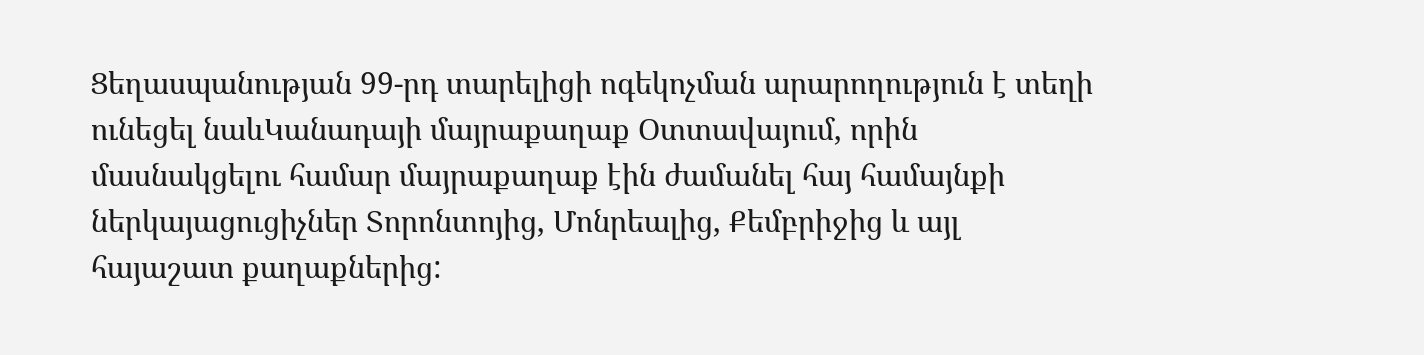Ցեղասպանության 99-րդ տարելիցի ոգեկոչման արարողություն է տեղի ունեցել նաևԿանադայի մայրաքաղաք Օտտավայում, որին մասնակցելու համար մայրաքաղաք էին ժամանել հայ համայնքի ներկայացուցիչներ Տորոնտոյից, Մոնրեալից, Քեմբրիջից և այլ հայաշատ քաղաքներից: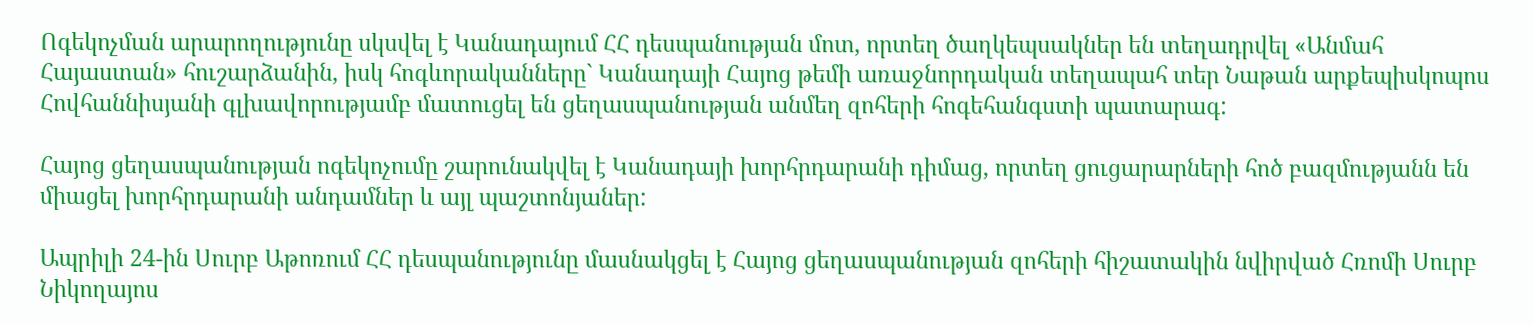Ոգեկոչման արարողությունը սկսվել է Կանադայում ՀՀ դեսպանության մոտ, որտեղ ծաղկեպսակներ են տեղադրվել «Անմահ Հայաստան» հուշարձանին, իսկ հոգևորականները` Կանադայի Հայոց թեմի առաջնորդական տեղապահ տեր Նաթան արքեպիսկոպոս Հովհաննիսյանի գլխավորությամբ մատուցել են ցեղասպանության անմեղ զոհերի հոգեհանգստի պատարագ:

Հայոց ցեղասպանության ոգեկոչումը շարունակվել է Կանադայի խորհրդարանի դիմաց, որտեղ ցուցարարների հոծ բազմությանն են միացել խորհրդարանի անդամներ և այլ պաշտոնյաներ:

Ապրիլի 24-ին Սուրբ Աթոռում ՀՀ դեսպանությունը մասնակցել է Հայոց ցեղասպանության զոհերի հիշատակին նվիրված Հռոմի Սուրբ Նիկողայոս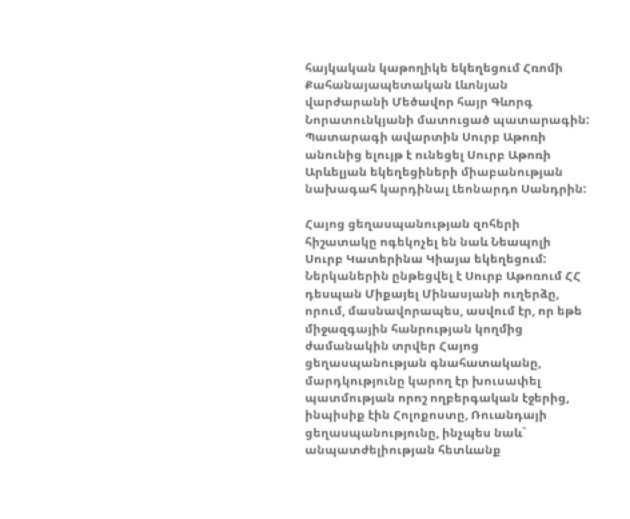հայկական կաթողիկե եկեղեցում Հռոմի Քահանայապետական Լևոնյան վարժարանի Մեծավոր հայր Գևորգ Նորատունկյանի մատուցած պատարագին: Պատարագի ավարտին Սուրբ Աթոռի անունից ելույթ է ունեցել Սուրբ Աթոռի Արևելյան եկեղեցիների միաբանության նախագահ կարդինալ Լեոնարդո Սանդրին:

Հայոց ցեղասպանության զոհերի հիշատակը ոգեկոչել են նաև Նեապոլի Սուրբ Կատերինա Կիայա եկեղեցում: Ներկաներին ընթեցվել է Սուրբ Աթոռում ՀՀ դեսպան Միքայել Մինասյանի ուղերձը, որում, մասնավորապես, ասվում էր, որ եթե միջազգային հանրության կողմից ժամանակին տրվեր Հայոց ցեղասպանության գնահատականը, մարդկությունը կարող էր խուսափել պատմության որոշ ողբերգական էջերից, ինպիսիք էին Հոլոքոստը, Ռուանդայի ցեղասպանությունը, ինչպես նաև` անպատժելիության հետևանք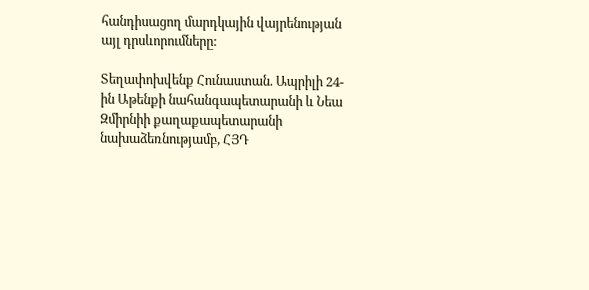հանդիսացող մարդկային վայրենության այլ դրսևորումները:

Տեղափոխվենք Հունաստան. Ապրիլի 24-ին Աթենքի նահանգապետարանի և Նեա Զմիրնիի քաղաքապետարանի նախաձեռնությամբ, ՀՅԴ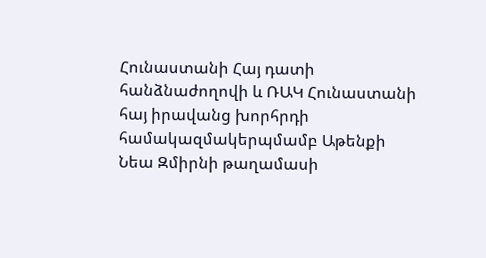Հունաստանի Հայ դատի հանձնաժողովի և ՌԱԿ Հունաստանի հայ իրավանց խորհրդի համակազմակերպմամբ Աթենքի Նեա Զմիրնի թաղամասի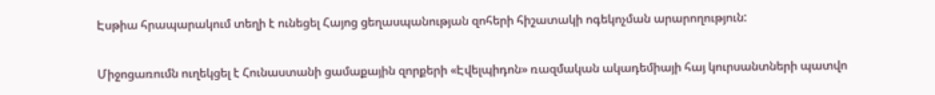Էսթիա հրապարակում տեղի է ունեցել Հայոց ցեղասպանության զոհերի հիշատակի ոգեկոչման արարողություն:

Միջոցառումն ուղեկցել է Հունաստանի ցամաքային զորքերի «Էվելպիդոն» ռազմական ակադեմիայի հայ կուրսանտների պատվո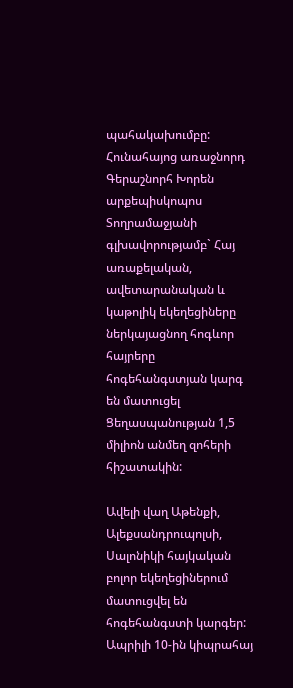պահակախումբը: Հունահայոց առաջնորդ Գերաշնորհ Խորեն արքեպիսկոպոս Տողրամաջյանի գլխավորությամբ` Հայ առաքելական, ավետարանական և կաթոլիկ եկեղեցիները ներկայացնող հոգևոր հայրերը հոգեհանգստյան կարգ են մատուցել Ցեղասպանության 1,5 միլիոն անմեղ զոհերի հիշատակին:

Ավելի վաղ Աթենքի, Ալեքսանդրուպոլսի, Սալոնիկի հայկական բոլոր եկեղեցիներում մատուցվել են հոգեհանգստի կարգեր: Ապրիլի 10-ին կիպրահայ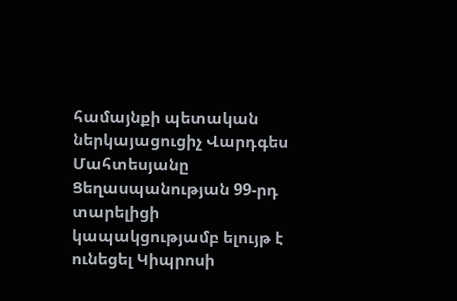համայնքի պետական ներկայացուցիչ Վարդգես Մահտեսյանը Ցեղասպանության 99-րդ տարելիցի կապակցությամբ ելույթ է ունեցել Կիպրոսի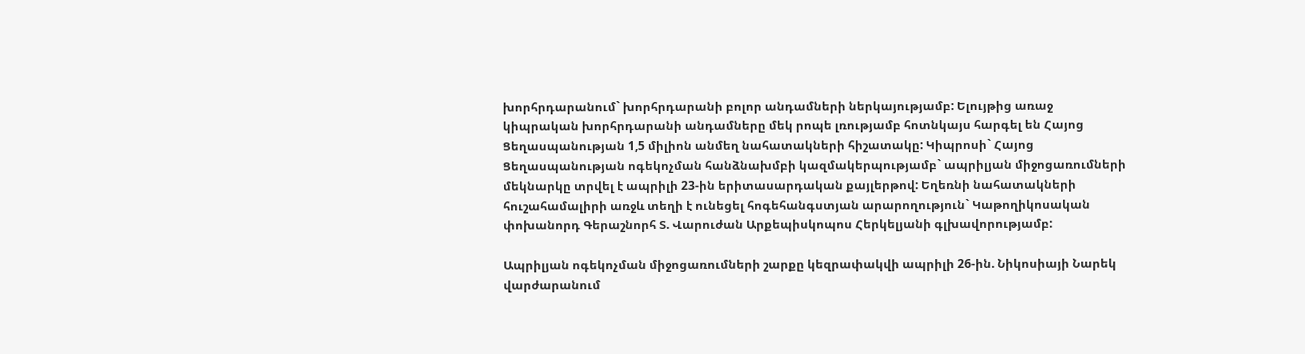խորհրդարանում` խորհրդարանի բոլոր անդամների ներկայությամբ: Ելույթից առաջ կիպրական խորհրդարանի անդամները մեկ րոպե լռությամբ հոտնկայս հարգել են Հայոց Ցեղասպանության 1,5 միլիոն անմեղ նահատակների հիշատակը: Կիպրոսի` Հայոց Ցեղասպանության ոգեկոչման հանձնախմբի կազմակերպությամբ` ապրիլյան միջոցառումների մեկնարկը տրվել է ապրիլի 23-ին երիտասարդական քայլերթով: Եղեռնի նահատակների հուշահամալիրի առջև տեղի է ունեցել հոգեհանգստյան արարողություն` Կաթողիկոսական փոխանորդ Գերաշնորհ Տ. Վարուժան Արքեպիսկոպոս Հերկելյանի գլխավորությամբ:

Ապրիլյան ոգեկոչման միջոցառումների շարքը կեզրափակվի ապրիլի 26-ին. Նիկոսիայի Նարեկ վարժարանում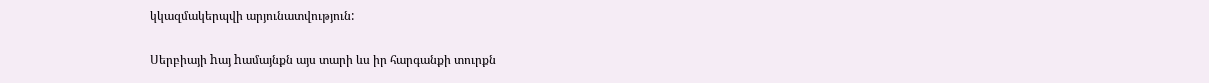կկազմակերպվի արյունատվություն:

Սերբիայի hայ hամայնքն այս տարի ևս իր հարգանքի տուրքն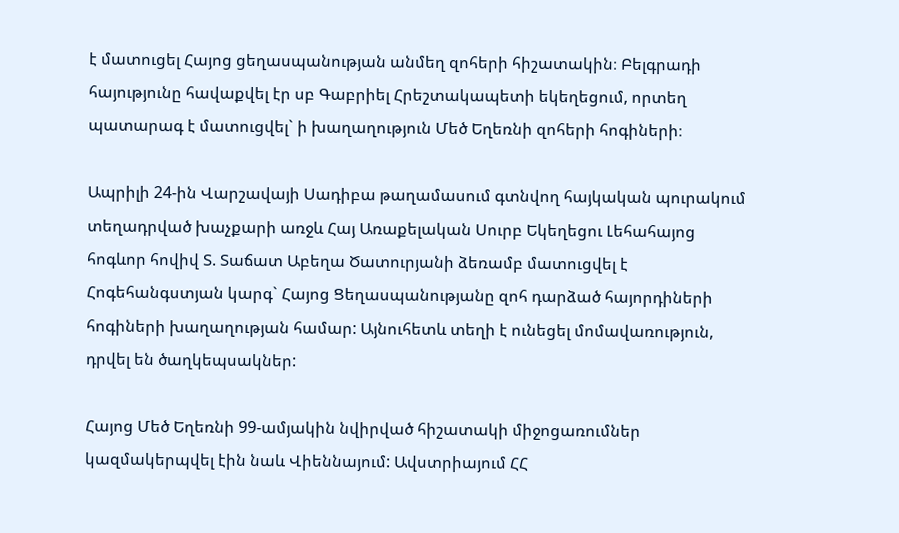է մատուցել Հայոց ցեղասպանության անմեղ զոհերի հիշատակին։ Բելգրադի հայությունը հավաքվել էր սբ Գաբրիել Հրեշտակապետի եկեղեցում, որտեղ պատարագ է մատուցվել` ի խաղաղություն Մեծ Եղեռնի զոհերի հոգիների։

Ապրիլի 24-ին Վարշավայի Սադիբա թաղամասում գտնվող հայկական պուրակում տեղադրված խաչքարի առջև Հայ Առաքելական Սուրբ Եկեղեցու Լեհահայոց հոգևոր հովիվ Տ. Տաճատ Աբեղա Ծատուրյանի ձեռամբ մատուցվել է Հոգեհանգստյան կարգ` Հայոց Ցեղասպանությանը զոհ դարձած հայորդիների հոգիների խաղաղության համար: Այնուհետև տեղի է ունեցել մոմավառություն, դրվել են ծաղկեպսակներ:

Հայոց Մեծ Եղեռնի 99-ամյակին նվիրված հիշատակի միջոցառումներ կազմակերպվել էին նաև Վիեննայում: Ավստրիայում ՀՀ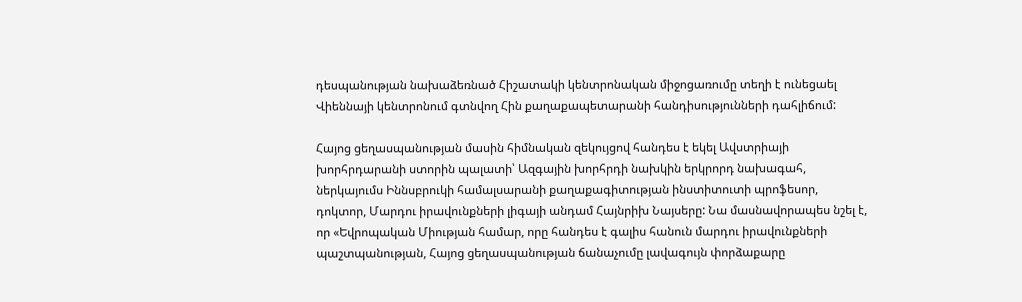դեսպանության նախաձեռնած Հիշատակի կենտրոնական միջոցառումը տեղի է ունեցաել Վիեննայի կենտրոնում գտնվող Հին քաղաքապետարանի հանդիսությունների դահլիճում:

Հայոց ցեղասպանության մասին հիմնական զեկույցով հանդես է եկել Ավստրիայի խորհրդարանի ստորին պալատի՝ Ազգային խորհրդի նախկին երկրորդ նախագահ, ներկայումս Իննսբրուկի համալսարանի քաղաքագիտության ինստիտուտի պրոֆեսոր, դոկտոր, Մարդու իրավունքների լիգայի անդամ Հայնրիխ Նայսերը: Նա մասնավորապես նշել է, որ «Եվրոպական Միության համար, որը հանդես է գալիս հանուն մարդու իրավունքների պաշտպանության, Հայոց ցեղասպանության ճանաչումը լավագույն փորձաքարը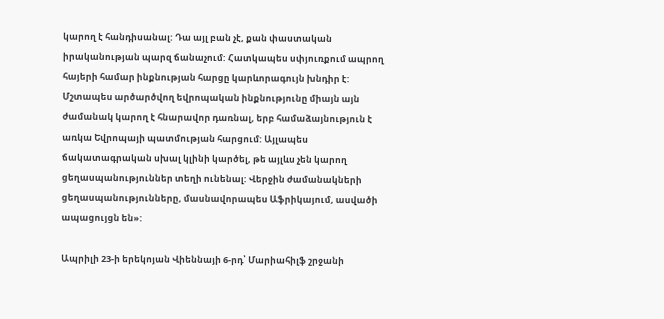կարող է հանդիսանալ: Դա այլ բան չէ, քան փաստական իրականության պարզ ճանաչում: Հատկապես սփյուռքում ապրող հայերի համար ինքնության հարցը կարևորագույն խնդիր է: Մշտապես արծարծվող եվրոպական ինքնությունը միայն այն ժամանակ կարող է հնարավոր դառնալ, երբ համաձայնություն է առկա Եվրոպայի պատմության հարցում: Այլապես ճակատագրական սխալ կլինի կարծել, թե այլևս չեն կարող ցեղասպանություններ տեղի ունենալ: Վերջին ժամանակների ցեղասպանությունները, մասնավորապես Աֆրիկայում, ասվածի ապացույցն են»:

Ապրիլի 23-ի երեկոյան Վիեննայի 6-րդ՝ Մարիահիլֆ շրջանի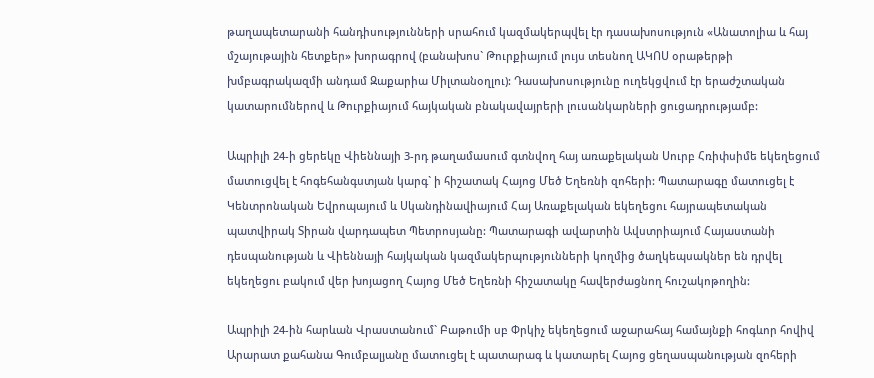թաղապետարանի հանդիսությունների սրահում կազմակերպվել էր դասախոսություն «Անատոլիա և հայ մշայութային հետքեր» խորագրով (բանախոս` Թուրքիայում լույս տեսնող ԱԿՈՍ օրաթերթի խմբագրակազմի անդամ Զաքարիա Միլտանօղլու): Դասախոսությունը ուղեկցվում էր երաժշտական կատարումներով և Թուրքիայում հայկական բնակավայրերի լուսանկարների ցուցադրությամբ:

Ապրիլի 24-ի ցերեկը Վիեննայի 3-րդ թաղամասում գտնվող հայ առաքելական Սուրբ Հռիփսիմե եկեղեցում մատուցվել է հոգեհանգստյան կարգ` ի հիշատակ Հայոց Մեծ Եղեռնի զոհերի: Պատարագը մատուցել է Կենտրոնական Եվրոպայում և Սկանդինավիայում Հայ Առաքելական եկեղեցու հայրապետական պատվիրակ Տիրան վարդապետ Պետրոսյանը: Պատարագի ավարտին Ավստրիայում Հայաստանի դեսպանության և Վիեննայի հայկական կազմակերպությունների կողմից ծաղկեպսակներ են դրվել եկեղեցու բակում վեր խոյացող Հայոց Մեծ Եղեռնի հիշատակը հավերժացնող հուշակոթողին:

Ապրիլի 24-ին հարևան Վրաստանում` Բաթումի սբ Փրկիչ եկեղեցում աջարահայ համայնքի հոգևոր հովիվ Արարատ քահանա Գումբալյանը մատուցել է պատարագ և կատարել Հայոց ցեղասպանության զոհերի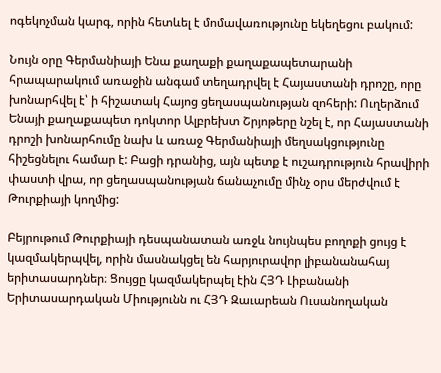ոգեկոչման կարգ, որին հետևել է մոմավառությունը եկեղեցու բակում:

Նույն օրը Գերմանիայի Ենա քաղաքի քաղաքապետարանի հրապարակում առաջին անգամ տեղադրվել է Հայաստանի դրոշը, որը խոնարհվել է՝ ի հիշատակ Հայոց ցեղասպանության զոհերի: Ուղերձում Ենայի քաղաքապետ դոկտոր Ալբրեխտ Շրյոթերը նշել է, որ Հայաստանի դրոշի խոնարհումը նախ և առաջ Գերմանիայի մեղսակցությունը հիշեցնելու համար է: Բացի դրանից, այն պետք է ուշադրություն հրավիրի փաստի վրա, որ ցեղասպանության ճանաչումը մինչ օրս մերժվում է Թուրքիայի կողմից:

Բեյրութում Թուրքիայի դեսպանատան առջև նույնպես բողոքի ցույց է կազմակերպվել, որին մասնակցել են հարյուրավոր լիբանանահայ երիտասարդներ։ Ցույցը կազմակերպել էին ՀՅԴ Լիբանանի Երիտասարդական Միությունն ու ՀՅԴ Զաւարեան Ուսանողական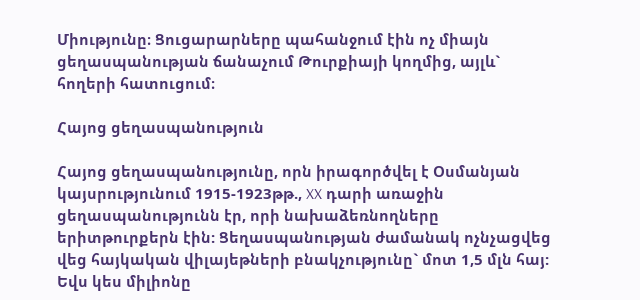Միությունը։ Ցուցարարները պահանջում էին ոչ միայն ցեղասպանության ճանաչում Թուրքիայի կողմից, այլև` հողերի հատուցում։

Հայոց ցեղասպանություն

Հայոց ցեղասպանությունը, որն իրագործվել է Օսմանյան կայսրությունում 1915-1923թթ., XX դարի առաջին ցեղասպանությունն էր, որի նախաձեռնողները երիտթուրքերն էին: Ցեղասպանության ժամանակ ոչնչացվեց վեց հայկական վիլայեթների բնակչությունը` մոտ 1,5 մլն հայ: Եվս կես միլիոնը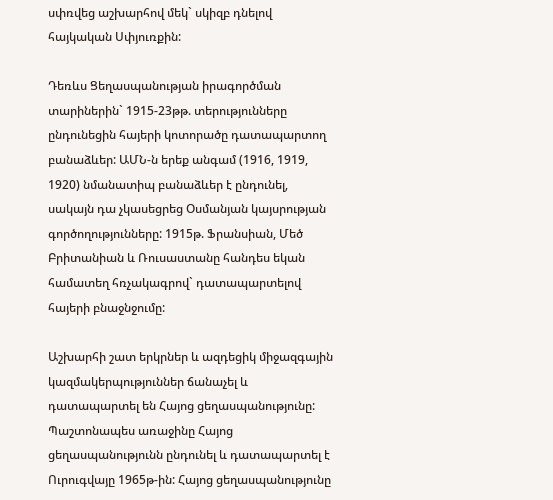սփռվեց աշխարհով մեկ` սկիզբ դնելով հայկական Սփյուռքին:

Դեռևս Ցեղասպանության իրագործման տարիներին` 1915-23թթ. տերությունները ընդունեցին հայերի կոտորածը դատապարտող բանաձևեր: ԱՄՆ-ն երեք անգամ (1916, 1919, 1920) նմանատիպ բանաձևեր է ընդունել, սակայն դա չկասեցրեց Օսմանյան կայսրության գործողությունները: 1915թ. Ֆրանսիան, Մեծ Բրիտանիան և Ռուսաստանը հանդես եկան համատեղ հռչակագրով` դատապարտելով հայերի բնաջնջումը:

Աշխարհի շատ երկրներ և ազդեցիկ միջազգային կազմակերպություններ ճանաչել և դատապարտել են Հայոց ցեղասպանությունը: Պաշտոնապես առաջինը Հայոց ցեղասպանությունն ընդունել և դատապարտել է Ուրուգվայը 1965թ-ին: Հայոց ցեղասպանությունը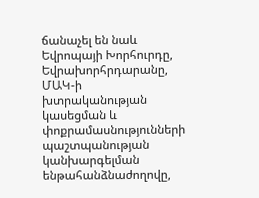ճանաչել են նաև Եվրոպայի Խորհուրդը, Եվրախորհրդարանը, ՄԱԿ-ի խտրականության կասեցման և փոքրամասնությունների պաշտպանության կանխարգելման ենթահանձնաժողովը,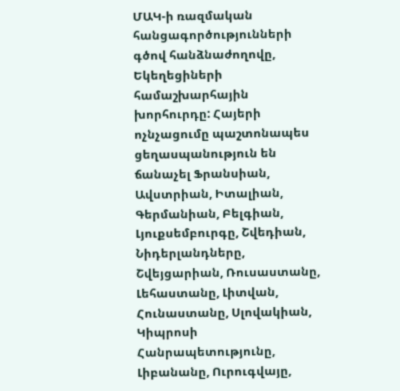ՄԱԿ-ի ռազմական հանցագործությունների գծով հանձնաժողովը, Եկեղեցիների համաշխարհային խորհուրդը: Հայերի ոչնչացումը պաշտոնապես ցեղասպանություն են ճանաչել Ֆրանսիան, Ավստրիան, Իտալիան, Գերմանիան, Բելգիան, Լյուքսեմբուրգը, Շվեդիան, Նիդերլանդները, Շվեյցարիան, Ռուսաստանը, Լեհաստանը, Լիտվան, Հունաստանը, Սլովակիան, Կիպրոսի Հանրապետությունը, Լիբանանը, Ուրուգվայը,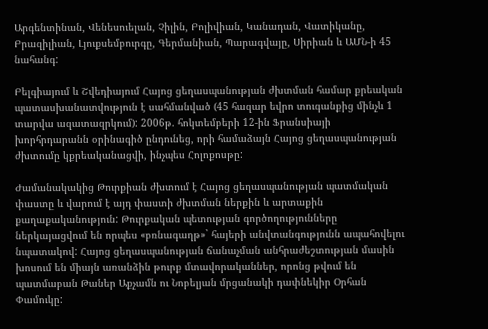Արգենտինան, Վենեսուելան, Չիլին, Բոլիվիան, Կանադան, Վատիկանը, Բրազիլիան, Լյուքսեմբուրգը, Գերմանիան, Պարագվայը, Սիրիան և ԱՄՆ-ի 45 նահանգ:

Բելգիայում և Շվեդիայում Հայոց ցեղասպանության ժխտման համար քրեական պատասխանատվություն է սահմանված (45 հազար եվրո տուգանքից մինչև 1 տարվա ազատազրկում): 2006թ. հոկտեմբերի 12-ին Ֆրանսիայի խորհրդարանն օրինագիծ ընդունեց, որի համաձայն Հայոց ցեղասպանության ժխտումը կքրեականացվի, ինչպես Հոլոքոսթը:

Ժամանակակից Թուրքիան ժխտում է Հայոց ցեղասպանության պատմական փաստը և վարում է այդ փաստի ժխտման ներքին և արտաքին քաղաքականություն: Թուրքական պետության գործողությունները ներկայացվում են որպես «բռնագաղթ»` հայերի անվտանգությունն ապահովելու նպատակով: Հայոց ցեղասպանության ճանաչման անհրաժեշտության մասին խոսում են միայն առանձին թուրք մտավորականներ, որոնց թվում են պատմաբան Թաներ Աքչամն ու Նոբելյան մրցանակի դափնեկիր Օրհան Փամուկը: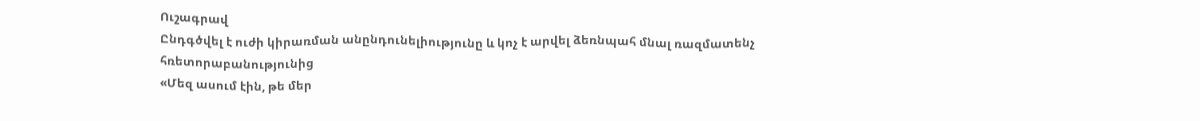Ուշագրավ
Ընդգծվել է ուժի կիրառման անընդունելիությունը և կոչ է արվել ձեռնպահ մնալ ռազմատենչ հռետորաբանությունից
«Մեզ ասում էին, թե մեր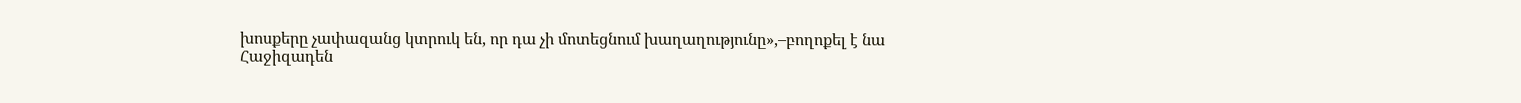խոսքերը չափազանց կտրուկ են, որ դա չի մոտեցնում խաղաղությունը»,–բողոքել է նա
Հաջիզադեն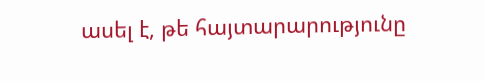ասել է, թե հայտարարությունը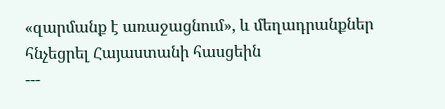«զարմանք է առաջացնում», և մեղադրանքներ հնչեցրել Հայաստանի հասցեին
---